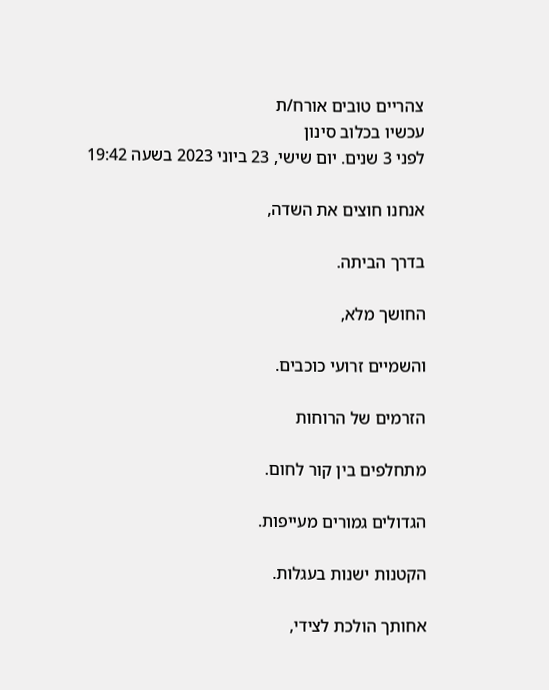צהריים טובים אורח/ת
עכשיו בכלוב סינון
לפני 3 שנים. יום שישי, 23 ביוני 2023 בשעה 19:42

אנחנו חוצים את השדה,

בדרך הביתה.

החושך מלא,

והשמיים זרועי כוכבים.

הזרמים של הרוחות

מתחלפים בין קור לחום.

הגדולים גמורים מעייפות.

הקטנות ישנות בעגלות.

אחותך הולכת לצידי,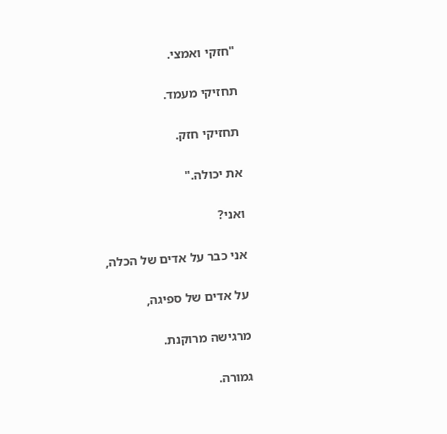"חזקי ואמצי.

תחזיקי מעמד.

תחזיקי חזק.

את יכולה."

ואני?

אני כבר על אדים של הכלה,

על אדים של ספיגה,

מרגישה מרוקנת.

גמורה.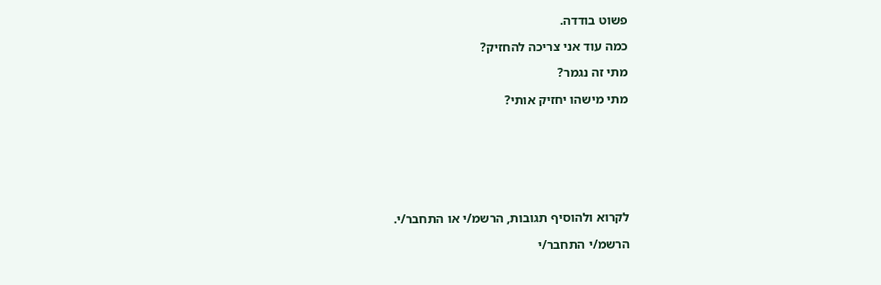פשוט בודדה.

כמה עוד אני צריכה להחזיק?

מתי זה נגמר?

מתי מישהו יחזיק אותי?








לקרוא ולהוסיף תגובות, הרשמ/י או התחבר/י.

הרשמ/י התחבר/י